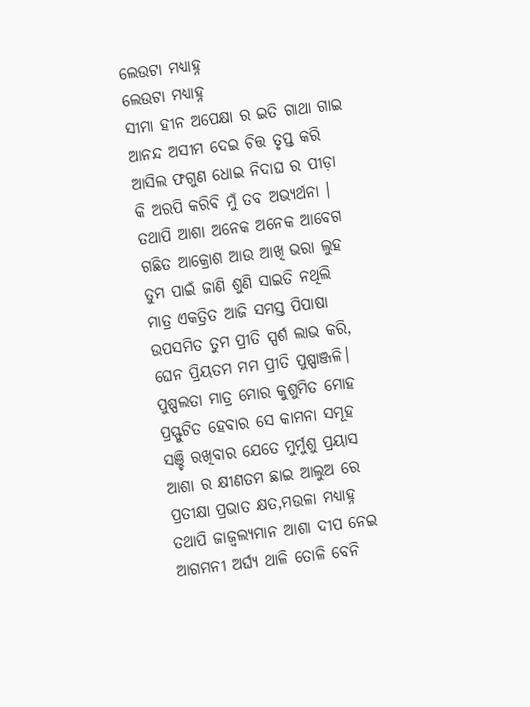ଲେଉଟା ମଧ୍ୟାହ୍ନ
ଲେଉଟା ମଧ୍ୟାହ୍ନ
ସୀମା ହୀନ ଅପେକ୍ଷା ର ଇତି ଗାଥା ଗାଇ
ଆନନ୍ଦ ଅସୀମ ଦେଇ ଚିତ୍ତ ତୃପ୍ତ କରି
ଆସିଲ ଫଗୁଣ ଧୋଇ ନିଦାଘ ର ପୀଡ଼ା
କି ଅରପି କରିବି ମୁଁ ତବ ଅଭ୍ୟର୍ଥନା ।
ତଥାପି ଆଶା ଅନେକ ଅନେକ ଆବେଗ
ଗଛିତ ଆକ୍ରୋଶ ଆଉ ଆଖି ଭରା ଲୁହ
ତୁମ ପାଇଁ ଜାଣି ଶୁଣି ସାଇତି ନଥିଲି
ମାତ୍ର ଏକତ୍ରିତ ଆଜି ସମସ୍ତ ପିପାଷା
ଉପସମିତ ତୁମ ପ୍ରୀତି ସ୍ପର୍ଶ ଲାଭ କରି,
ଘେନ ପ୍ରିୟତମ ମମ ପ୍ରୀତି ପୁଷ୍ପାଞ୍ଜଳି।
ପୁଷ୍ପଲତା ମାତ୍ର ମୋର କୁଶୁମିତ ମୋହ
ପ୍ରସ୍ଫୁଟିତ ହେବାର ସେ କାମନା ସମୂହ
ସଞ୍ଚି ରଖିବାର ଯେତେ ମୁର୍ମୁଶୁ ପ୍ରୟାସ
ଆଶା ର କ୍ଷୀଣତମ ଛାଇ ଆଲୁଅ ରେ
ପ୍ରତୀକ୍ଷା ପ୍ରଭାତ କ୍ଷତ,ମଉଳା ମଧ୍ୟାହ୍ନ
ତଥାପି ଜାଜ୍ୱଲ୍ୟମାନ ଆଶା ଦୀପ ନେଇ
ଆଗମନୀ ଅର୍ଘ୍ୟ ଥାଳି ତୋଳି ବେନି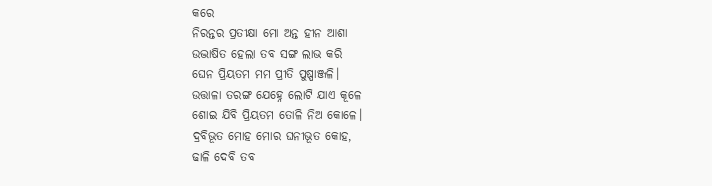କରେ
ନିରନ୍ତର ପ୍ରତୀକ୍ଷା ମୋ ଅନ୍ତ ହୀନ ଆଶା
ଉଦ୍ଭାଷିତ ହେଲା ତବ ସଙ୍ଗ ଲାଭ କରି
ଘେନ ପ୍ରିୟତମ ମମ ପ୍ରୀତି ପୁଷ୍ପାଞ୍ଜଳି।
ଉତ୍ତାଳା ତରଙ୍ଗ ଯେହ୍ନେ ଲୋଟି ଯାଏ କୂଳେ
ଶୋଇ ଯିବି ପ୍ରିୟତମ ତୋଳି ନିଅ କୋଳେ।
ଦ୍ରବିଭୂତ ମୋହ ମୋର ଘନୀଭୂତ କୋହ,
ଢାଳି ଦେବି ତବ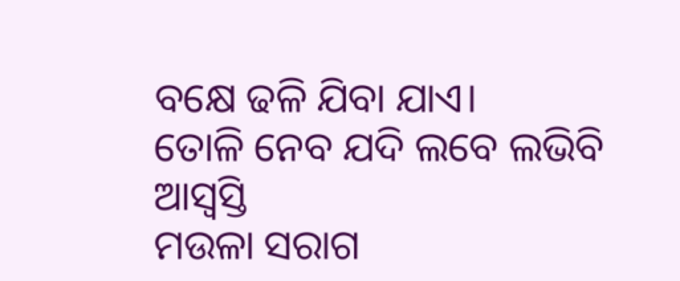ବକ୍ଷେ ଢଳି ଯିବା ଯାଏ।
ତୋଳି ନେବ ଯଦି ଲବେ ଲଭିବି ଆସ୍ୱସ୍ତି
ମଉଳା ସରାଗ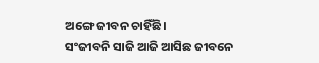ଅଙ୍ଗେ ଜୀବନ ଚାହିଁଛି।
ସଂଜୀବନି ସାଜି ଆଜି ଆସିଛ ଜୀବନେ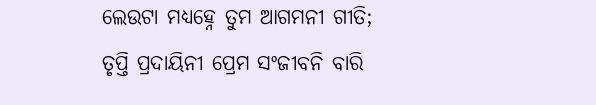ଲେଉଟା ମଧ୍ୟହ୍ନେ ତୁମ ଆଗମନୀ ଗୀତି;
ତୃପ୍ତି ପ୍ରଦାୟିନୀ ପ୍ରେମ ସଂଜୀବନି ବାରି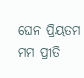ଘେନ ପ୍ରିୟତମ ମମ ପ୍ରୀତି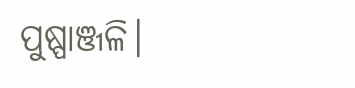ପୁଷ୍ପାଞ୍ଜଳି।